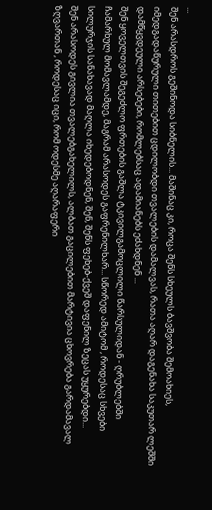...
შენ არასდროს გეშინოდა სიბნელის... მაშინაც კი, როცა შენს სხეულს ბავშვობა შემოახიეს, იმედგადაწურული თითებით ცდილობდი თვალების დამალვას, რათა აღარ დაგენახა საკუთარ ლეშში დამწყვდეული არსებები, რომლებსაც ადამიანებს ეძახდნენ ...
შენ ყოველთვის შეგეძლო ფრთების გაშლა ტკივილგამოცლილი წარსულიდან - ღრუბლებში ჩამარხულ მომავლამდე, მაგრამ არასოდეს გაფრენილხარ... სწორედ ამიტომ , როდესაც სხვები სილურჯის სანახავად მაღლა იხედებოდნენ, შენ, შენს ფეხებ-ქვეშ დაფენილ ზეცას უყურებდი...
შენ არასოდეს გივლია თვალებგახელილს, ალბათ გაცილებით მარტივია ცხოვრება გარდამავალ ზღვართან , როდესაც იცი, რომ ოდესმე აღარაფერი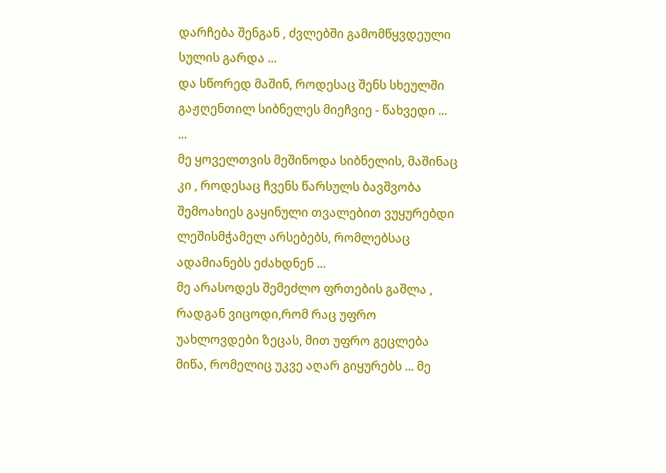დარჩება შენგან , ძვლებში გამომწყვდეული სულის გარდა ...
და სწორედ მაშინ, როდესაც შენს სხეულში გაჟღენთილ სიბნელეს მიეჩვიე - წახვედი ...
...
მე ყოველთვის მეშინოდა სიბნელის, მაშინაც კი , როდესაც ჩვენს წარსულს ბავშვობა შემოახიეს გაყინული თვალებით ვუყურებდი ლეშისმჭამელ არსებებს, რომლებსაც ადამიანებს ეძახდნენ ...
მე არასოდეს შემეძლო ფრთების გაშლა , რადგან ვიცოდი,რომ რაც უფრო უახლოვდები ზეცას, მით უფრო გეცლება მიწა, რომელიც უკვე აღარ გიყურებს ... მე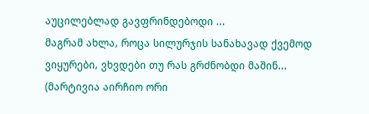აუცილებლად გავფრინდებოდი ...
მაგრამ ახლა, როცა სილურჯის სანახავად ქვემოდ ვიყურები, ვხვდები თუ რას გრძნობდი მაშინ...
(მარტივია აირჩიო ორი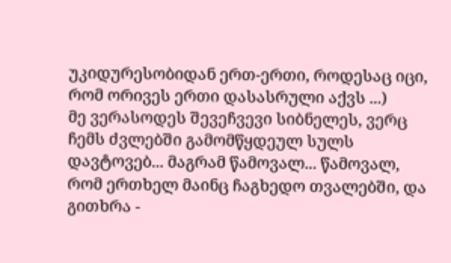უკიდურესობიდან ერთ-ერთი, როდესაც იცი, რომ ორივეს ერთი დასასრული აქვს ...)
მე ვერასოდეს შევეჩვევი სიბნელეს, ვერც ჩემს ძვლებში გამომწყდეულ სულს დავტოვებ... მაგრამ წამოვალ... წამოვალ, რომ ერთხელ მაინც ჩაგხედო თვალებში, და გითხრა -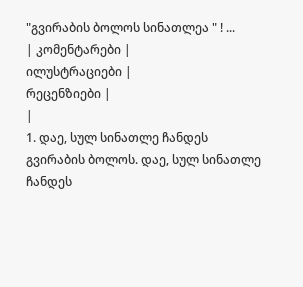"გვირაბის ბოლოს სინათლეა " ! ...
| კომენტარები |
ილუსტრაციები |
რეცენზიები |
|
1. დაე, სულ სინათლე ჩანდეს გვირაბის ბოლოს. დაე, სულ სინათლე ჩანდეს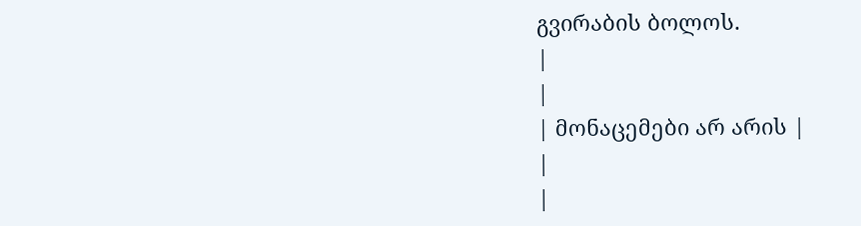გვირაბის ბოლოს.
|
|
| მონაცემები არ არის |
|
|